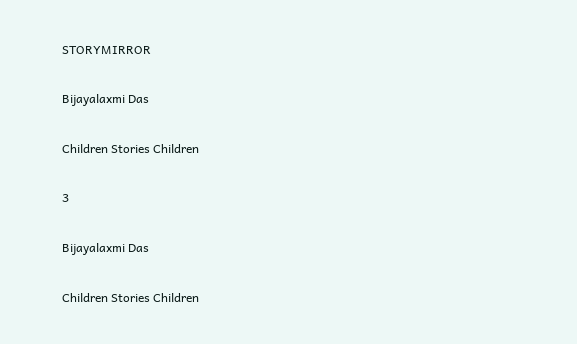STORYMIRROR

Bijayalaxmi Das

Children Stories Children

3

Bijayalaxmi Das

Children Stories Children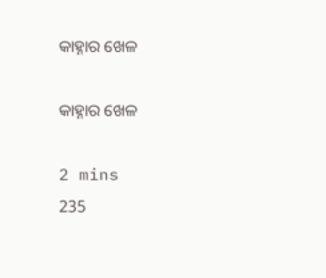କାହ୍ନାର ଖେଳ

କାହ୍ନାର ଖେଳ

2 mins
235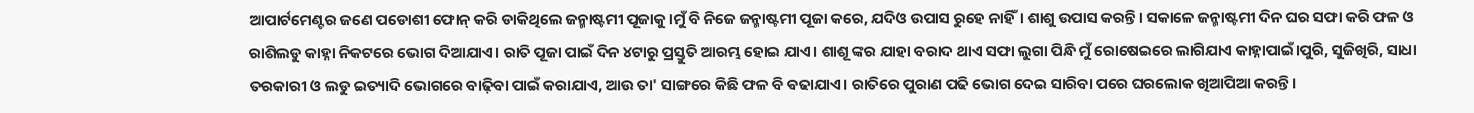ଆପାର୍ଟମେଣ୍ଟର ଜଣେ ପଡୋଶୀ ଫୋନ୍ କରି ଡାକିଥିଲେ ଜନ୍ମାଷ୍ଟମୀ ପୂଜାକୁ।‌ମୁଁ ବି ନିଜେ ଜନ୍ମାଷ୍ଟମୀ ପୂଜା କରେ, ଯଦିଓ ଉପାସ ରୁହେ ନାହିଁ। ଶାଶୁ ଉପାସ କରନ୍ତି। ସକାଳେ ଜନ୍ମାଷ୍ଟମୀ ଦିନ ଘର ସଫା କରି ଫଳ ଓ ରାଶିଲଡୁ କାହ୍ନା ନିକଟରେ ଭୋଗ ଦିଆଯାଏ। ରାତି ପୂଜା ପାଇଁ ଦିନ ୪ଟାରୁ ପ୍ରସ୍ତୁତି ଆରମ୍ଭ ହୋଇ ଯାଏ। ଶାଶୂ ଙ୍କର ଯାହା ବରାଦ ଥାଏ ସଫା ଲୁଗା ପିନ୍ଧି ମୁଁ ରୋଷେଇରେ ଲାଗିଯାଏ କାହ୍ନାପାଇଁ।ପୁରି, ସୁଜିଖିରି, ସାଧା ତରକାରୀ ଓ ଲଡୁ ଇତ୍ୟାଦି ଭୋଗରେ ବାଢ଼ିବା ପାଇଁ କରାଯାଏ, ଆଉ ତା' ସାଙ୍ଗରେ କିଛି ଫଳ ବି ଵଢାଯାଏ। ରାତିରେ ପୁରାଣ ପଢି ଭୋଗ ଦେଇ ସାରିବା ପରେ ଘରଲୋକ ଖିଆପିଆ କରନ୍ତି।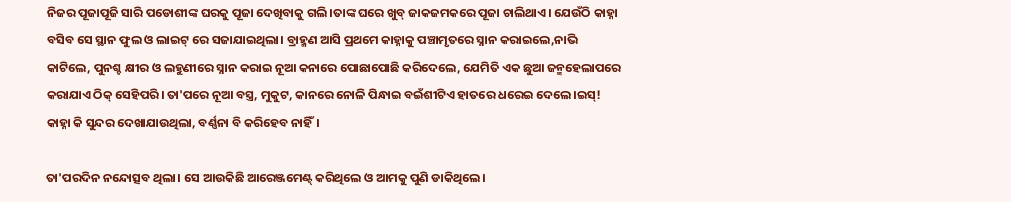ନିଜର ପୂଜାପୂଜି ସାରି ପଡୋଶୀଙ୍କ ଘରକୁ ପୂଜା ଦେଖିବାକୁ ଗଲି।ତାଙ୍କ ଘରେ ଖୁବ୍ ଜାକଜମକରେ ପୂଜା ଚାଲିଥାଏ। ଯେଉଁଠି କାହ୍ନା ବସିବ ସେ ସ୍ଥାନ ଫୁଲ ଓ ଲାଇଟ୍ ରେ ସଜାଯାଇଥିଲା। ବ୍ରାହ୍ମଣ ଆସି ପ୍ରଥମେ କାହ୍ନାକୁ ପଞ୍ଚାମୃତରେ ସ୍ନାନ କରାଇଲେ,ନାଭି କାଟିଲେ, ପୁନଶ୍ଚ କ୍ଷୀର ଓ ଲହୁଣୀରେ ସ୍ନାନ କରାଇ ନୂଆ କନାରେ ପୋଛାପୋଛି କରିଦେଲେ, ଯେମିତି ଏକ ଛୁଆ ଜନ୍ମହେଲାପରେ କରାଯାଏ ଠିକ୍ ସେହିପରି। ତା'ପରେ ନୂଆ ବସ୍ତ୍ର, ମୁକୁଟ, କାନରେ ନୋଳି ପିନ୍ଧାଇ ବ‌ଇଁଶୀଟିଏ ହାତରେ ଧରେଇ ଦେଲେ।ଇସ୍! କାହ୍ନା କି ସୁନ୍ଦର ଦେଖାଯାଉଥିଲା, ବର୍ଣ୍ଣନା ବି କରିହେବ ନାହିଁ।

ତା'ପରଦିନ ନନ୍ଦୋତ୍ସବ ଥିଲା। ସେ ଆଉକିଛି ଆରେଞ୍ଜମେଣ୍ଟ୍ କରିଥିଲେ ଓ ଆମକୁ ପୁଣି ଡାକିଥିଲେ।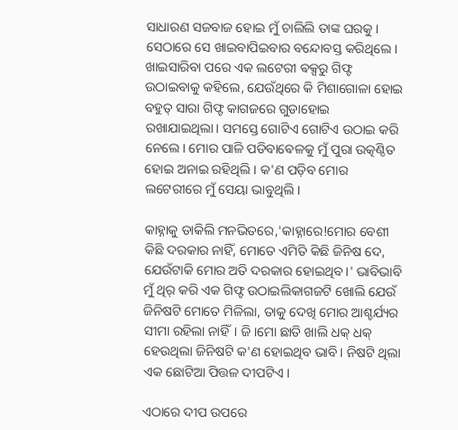ସାଧାରଣ ସଜବାଜ ହୋଇ ମୁଁ ଚାଲିଲି ତାଙ୍କ ଘରକୁ। ସେଠାରେ ସେ ଖାଇବାପିଇବାର ବନ୍ଦୋବସ୍ତ କରିଥିଲେ। ଖାଇସାରିବା ପରେ ଏକ ଲଟେରୀ ଵକ୍ସରୁ ଗିଫ୍ଟ ଉଠାଇବାକୁ କହିଲେ, ଯେଉଁଥିରେ କି ମିଶାଗୋଳା ହୋଇ ବହୁତ୍ ସାରା ଗିଫ୍ଟ କାଗଜରେ ଗୁଡାହୋଇ ରଖାଯାଇଥିଲା। ସମସ୍ତେ ଗୋଟିଏ ଗୋଟିଏ ଉଠାଇ କରି ନେଲେ। ମୋର ପାଳି ପଡିବାଵେଳକୁ ମୁଁ ପୁରା ଉତ୍କଣ୍ଠିତ ହୋଇ ଅନାଇ ରହିଥିଲି। କ'ଣ ପଡ଼ିବ ମୋର ଲଟେରୀରେ ମୁଁ ସେୟା ଭାବୁଥିଲି।

କାହ୍ନାକୁ ଡାକିଲି ମନଭିତରେ,'କାହ୍ନାରେ!ମୋର ବେଶୀ କିଛି ଦରକାର ନାହିଁ, ମୋତେ ଏମିତି କିଛି ଜିନିଷ ଦେ, ଯେଉଁଟାକି ମୋର ଅତି ଦରକାର ହୋଇଥିବ।' ଭାବିଭାବି ମୁଁ ଥିର୍ କରି ଏକ ଗିଫ୍ଟ ଉଠାଇଲିକାଗଜଟି ଖୋଲି ଯେଉଁ ଜିନିଷଟି ମୋତେ ମିଳିଲା, ତାକୁ ଦେଖି ମୋର ଆଶ୍ଚର୍ଯ୍ୟର ସୀମା ରହିଲା ନାହିଁ। ଜି।ମୋ ଛାତି ଖାଲି ଧକ୍ ଧକ୍ ହେଉଥିଲା ଜିନିଷଟି କ'ଣ ହୋଇଥିବ ଭାବି। ନିଷଟି ଥିଲା ଏକ ଛୋଟିଆ ପିତ୍ତଳ ଦୀପଟିଏ।

ଏଠାରେ ଦୀପ ଉପରେ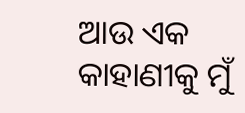ଆଉ ଏକ କାହାଣୀକୁ ମୁଁ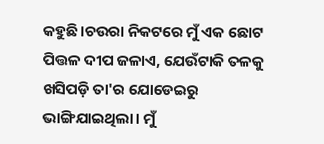କହୁଛି।ଚ‌ଉରା ନିକଟରେ ମୁଁ ଏକ ଛୋଟ ପିତ୍ତଳ ଦୀପ ଜଳାଏ, ଯେଉଁଟାକି ତଳକୁ ଖସିପଡ଼ି ତା'ର ଯୋଡେଇରୁ ଭାଙ୍ଗିଯାଇଥିଲା। ମୁଁ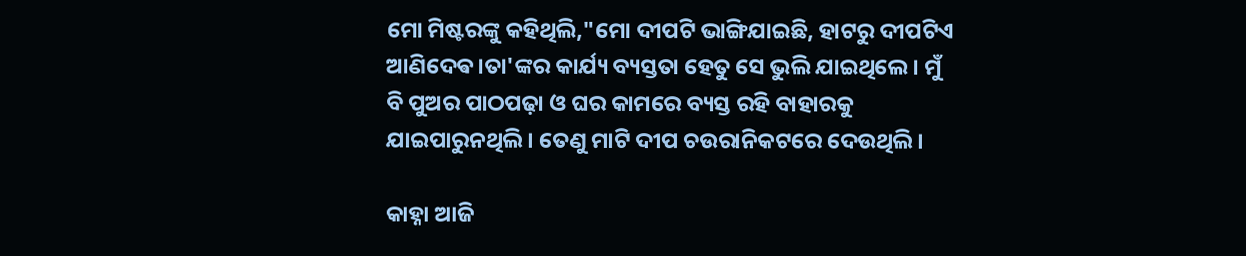ମୋ ମିଷ୍ଟରଙ୍କୁ କହିଥିଲି,"ମୋ ଦୀପଟି ଭାଙ୍ଗିଯାଇଛି, ହାଟରୁ ଦୀପଟିଏ ଆଣିଦେଵ।ତା'ଙ୍କର କାର୍ଯ୍ୟ ବ୍ୟସ୍ତତା ହେତୁ ସେ ଭୁଲି ଯାଇଥିଲେ। ମୁଁ ବି ପୁଅର ପାଠପଢ଼ା ଓ ଘର କାମରେ ବ୍ୟସ୍ତ ରହି ବାହାରକୁ ଯାଇପାରୁନଥିଲି। ତେଣୁ ମାଟି ଦୀପ ଚ‌ଉରାନିକଟରେ ଦେଉଥିଲି।

କାହ୍ନା ଆଜି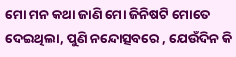ମୋ ମନ କଥା ଜାଣି ମୋ ଜିନିଷଟି ମୋତେ ଦେଇଥିଲା, ପୁଣି ନନ୍ଦୋତ୍ସବରେ , ଯେଉଁଦିନ କି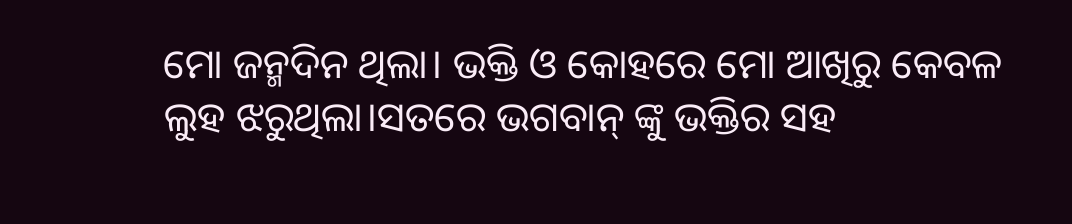ମୋ ଜନ୍ମଦିନ ଥିଲା। ଭକ୍ତି ଓ କୋହରେ ମୋ ଆଖିରୁ କେବଳ ଲୁହ ଝରୁଥିଲା।ସତରେ ଭଗବାନ୍ ଙ୍କୁ ଭକ୍ତିର ସହ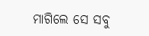ମାଗିଲେ ସେ ସବୁ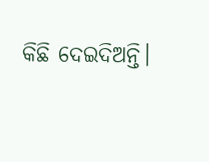କିଛି ଦେଇଦିଅନ୍ତି।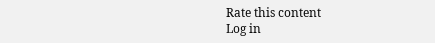Rate this content
Log in